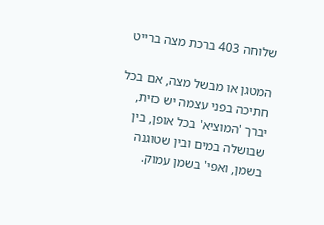שלוחה 403 ברכת מצה ברייט

המטגן או מבשל מצה, אם בכל חתיכה בפני עצמה יש כזית, יברך 'המוציא' בכל אופן, בין שבושלה במים ובין שטוגנה בשמן, ואפי' בשמן עמוק.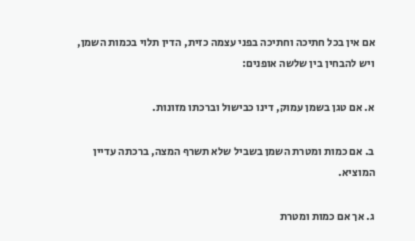אם אין בכל חתיכה וחתיכה בפני עצמה כזית, הדין תלוי בכמות השמן, ויש להבחין בין שלשה אופנים:

א. אם טגן בשמן עמוק, דינו כבישול וברכתו מזונות.

ב. אם כמות ומטרת השמן בשביל שלא תשרף המצה, ברכתה עדיין המוציא.

ג. אך אם כמות ומטרת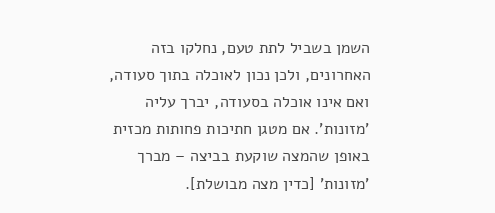השמן בשביל לתת טעם, נחלקו בזה האחרונים, ולכן נכון לאוכלה בתוך סעודה, ואם אינו אוכלה בסעודה, יברך עליה 'מזונות'. אם מטגן חתיכות פחותות מכזית באופן שהמצה שוקעת בביצה – מברך 'מזונות' [כדין מצה מבושלת].